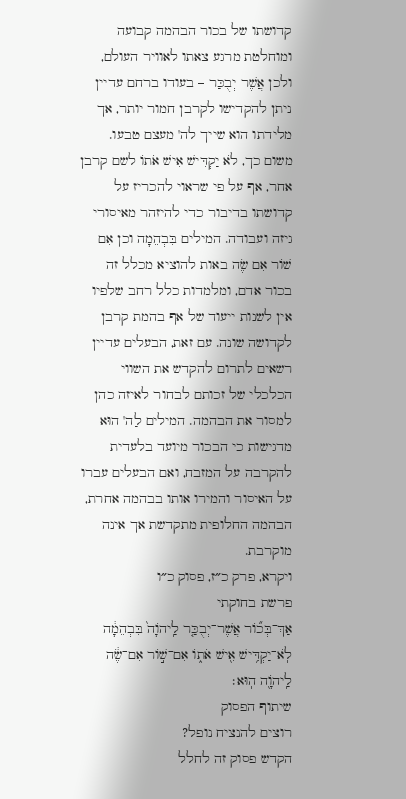קדושתו של בכור הבהמה קבועה ומוחלטת מרגע צאתו לאוויר העולם, ולכן אֲשֶׁר יְבֻכַּר – בעודו ברחם עדיין ניתן להקדישו לקרבן חמור יותר, אך מלידתו הוא שייך לה' מעצם טבעו. משום כך, לֹא יַקְדִּישׁ אִישׁ אֹתוֹ לשם קרבן אחר, אף על פי שראוי להכריז על קדושתו בדיבור כדי להיזהר מאיסורי גיזה ועבודה. המילים בִּבְהֵמָה וכן אִם שׁוֹר אִם שֶׂה באות להוציא מכלל זה בכור אדם, ומלמדות כלל רחב שלפיו אין לשנות ייעוד של אף בהמת קרבן לקדושה שונה. עם זאת, הבעלים עדיין רשאים לתרום להקדש את השווי הכלכלי של זכותם לבחור לאיזה כהן למסור את הבהמה. המילים לַה' הוּא מדגישות כי הבכור מיועד בלעדית להקרבה על המזבח, ואם הבעלים עברו על האיסור והמירו אותו בבהמה אחרת, הבהמה החלופית מתקדשת אך אינה מוקרבת.
ויקרא, פרק כ״ז, פסוק כ״ו
פרשת בחוקתי
אַךְ־בְּכ֞וֹר אֲשֶׁר־יְבֻכַּ֤ר לַֽיהֹוָה֙ בִּבְהֵמָ֔ה לֹֽא־יַקְדִּ֥ישׁ אִ֖ישׁ אֹת֑וֹ אִם־שׁ֣וֹר אִם־שֶׂ֔ה לַֽיהֹוָ֖ה הֽוּא׃
שיתוף הפסוק
רוצים להנציח נופל?
הקדש פסוק זה לחלל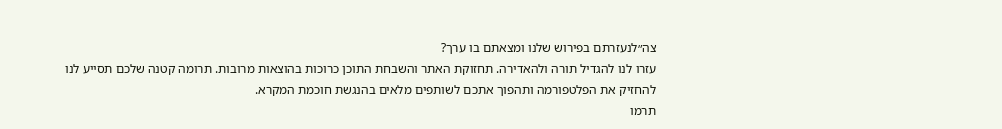צה״לנעזרתם בפירוש שלנו ומצאתם בו ערך?
עזרו לנו להגדיל תורה ולהאדירה. תחזוקת האתר והשבחת התוכן כרוכות בהוצאות מרובות. תרומה קטנה שלכם תסייע לנו להחזיק את הפלטפורמה ותהפוך אתכם לשותפים מלאים בהנגשת חוכמת המקרא.
תרמו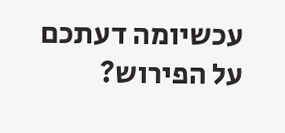עכשיומה דעתכם על הפירוש?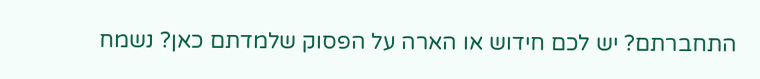התחברתם? יש לכם חידוש או הארה על הפסוק שלמדתם כאן? נשמח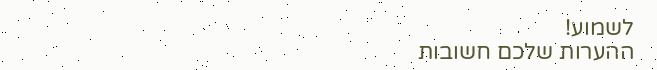לשמוע!
ההערות שלכם חשובות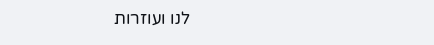לנו ועוזרות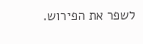לשפר את הפירוש.